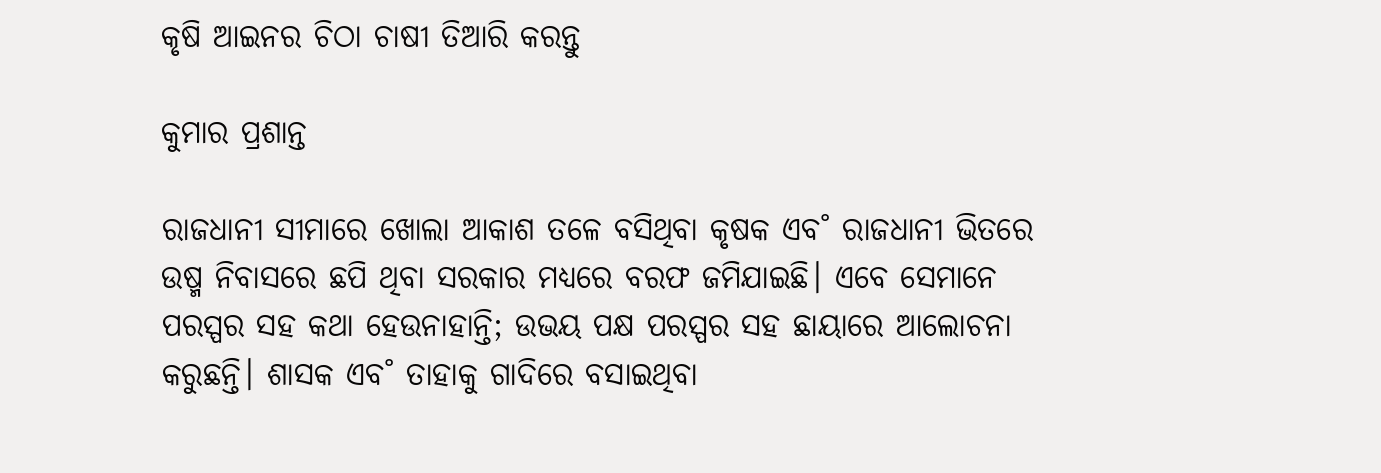କୃଷି ଆଇନର ଚିଠା ଚାଷୀ ତିଆରି କରନ୍ତୁ

କୁମାର ପ୍ରଶାନ୍ତ

ରାଜଧାନୀ ସୀମାରେ ଖୋଲା ଆକାଶ ତଳେ ବସିଥିବା କୃଷକ ଏବ˚ ରାଜଧାନୀ ଭିତରେ ଉଷ୍ମ ନିବାସରେ ଛପି ଥିବା ସରକାର ମଧ୍ୟରେ ବରଫ ଜମିଯାଇଛି। ଏବେ ସେମାନେ ପରସ୍ପର ସହ କଥା ହେଉନାହାନ୍ତି; ଉଭୟ ପକ୍ଷ ପରସ୍ପର ସହ ଛାୟାରେ ଆଲୋଚନା କରୁଛନ୍ତି। ଶାସକ ଏବ˚ ତାହାକୁ ଗାଦିରେ ବସାଇଥିବା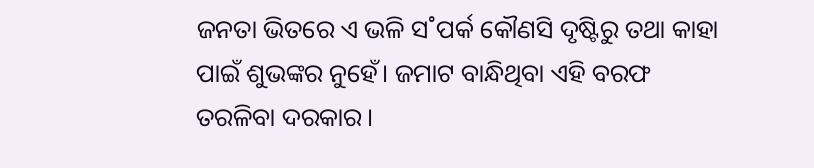ଜନତା ଭିତରେ ଏ ଭଳି ସ˚ପର୍କ କୌଣସି ଦୃଷ୍ଟିରୁ ତଥା କାହା ପାଇଁ ଶୁଭଙ୍କର ନୁହେଁ। ଜମାଟ ବାନ୍ଧିଥିବା ଏହି ବରଫ ତରଳିବା ଦରକାର।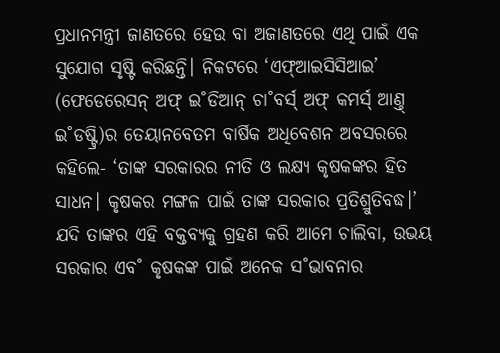ପ୍ରଧାନମନ୍ତ୍ରୀ ଜାଣତରେ ହେଉ ବା ଅଜାଣତରେ ଏଥି ପାଇଁ ଏକ ସୁଯୋଗ ସୃଷ୍ଟି କରିଛନ୍ତି। ନିକଟରେ ‘ଏଫ୍‌ଆଇସିସିଆଇ’ (ଫେଡେରେସନ୍‌ ଅଫ୍‌ ଇ˚ଡିଆନ୍‌ ଚା˚ବର୍ସ‌୍‌ ଅଫ୍‌ କମର୍ସ‌୍‌ ଆଣ୍ତ୍‌ ଇ˚ଡଷ୍ଟ୍ରି)ର ତେୟାନବେତମ ବାର୍ଷିକ ଅଧିବେଶନ ଅବସରରେ କହିଲେ- ‘ତାଙ୍କ ସରକାରର ନୀତି ଓ ଲକ୍ଷ୍ୟ କୃଷକଙ୍କର ହିତ ସାଧନ। କୃଷକର ମଙ୍ଗଳ ପାଇଁ ତାଙ୍କ ସରକାର ପ୍ରତିଶ୍ରୁତିବଦ୍ଧ।’ ଯଦି ତାଙ୍କର ଏହି ବକ୍ତବ୍ୟକୁ ଗ୍ରହଣ କରି ଆମେ ଚାଲିବା, ଉଭୟ ସରକାର ଏବ˚ କୃଷକଙ୍କ ପାଇଁ ଅନେକ ସ˚ଭାବନାର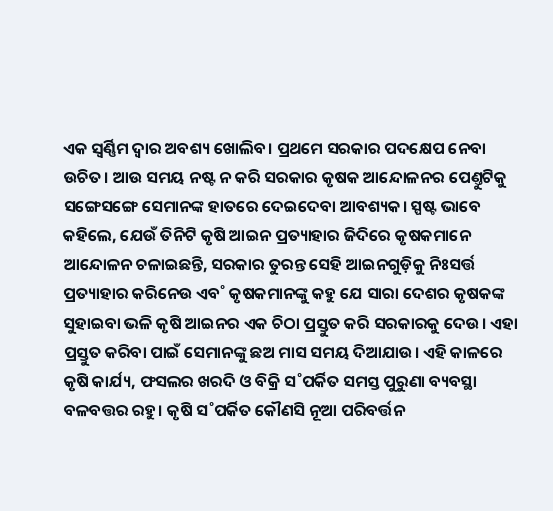ଏକ ସ୍ବର୍ଣ୍ଣିମ ଦ୍ବାର ଅବଶ୍ୟ ଖୋଲିବ। ପ୍ରଥମେ ସରକାର ପଦକ୍ଷେପ ନେବା ଉଚିତ। ଆଉ ସମୟ ନଷ୍ଟ ନ କରି ସରକାର କୃଷକ ଆନ୍ଦୋଳନର ପେଣ୍ତୁଟିକୁ ସଙ୍ଗେସଙ୍ଗେ ସେମାନଙ୍କ ହାତରେ ଦେଇଦେବା ଆବଶ୍ୟକ। ସ୍ପଷ୍ଟ ଭାବେ କହିଲେ, ଯେଉଁ ତିନିଟି କୃଷି ଆଇନ ପ୍ରତ୍ୟାହାର ଜିଦିରେ କୃଷକମାନେ ଆନ୍ଦୋଳନ ଚଳାଇଛନ୍ତି, ସରକାର ତୁରନ୍ତ ସେହି ଆଇନଗୁଡ଼ିକୁ ନିଃସର୍ତ୍ତ ପ୍ରତ୍ୟାହାର କରିନେଉ ଏବ˚ କୃଷକମାନଙ୍କୁ କହୁ ଯେ ସାରା ଦେଶର କୃଷକଙ୍କ ସୁହାଇବା ଭଳି କୃଷି ଆଇନର ଏକ ଚିଠା ପ୍ରସ୍ତୁତ କରି ସରକାରକୁ ଦେଉ। ଏହା ପ୍ରସ୍ତୁତ କରିବା ପାଇଁ ସେମାନଙ୍କୁ ଛଅ ମାସ ସମୟ ଦିଆଯାଉ। ଏହି କାଳରେ କୃଷି କାର୍ଯ୍ୟ, ଫସଲର ଖରଦି ଓ ବିକ୍ରି ସ˚ପର୍କିତ ସମସ୍ତ ପୁରୁଣା ବ୍ୟବସ୍ଥା ବଳବତ୍ତର ରହୁ। କୃଷି ସ˚ପର୍କିତ କୌଣସି ନୂଆ ପରିବର୍ତ୍ତନ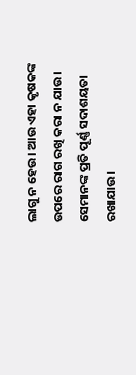ଲାଗୁ ନ ହେଉ। ଆଉ ଏହା କୃଷକଙ୍କ ଉପରେ ରାଗ ରଖି କରା ନ ଯାଉ। ସେମାନଙ୍କ ପ୍ରତି ପୂର୍ଣ୍ଣ ସଦାଶୟତା ରଖାଯାଉ।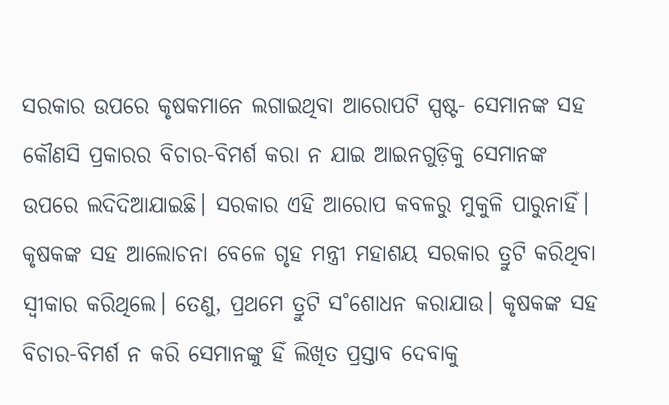ସରକାର ଉପରେ କୃଷକମାନେ ଲଗାଇଥିବା ଆରୋପଟି ସ୍ପଷ୍ଟ- ସେମାନଙ୍କ ସହ କୌଣସି ପ୍ରକାରର ବିଚାର-ବିମର୍ଶ କରା ନ ଯାଇ ଆଇନଗୁଡ଼ିକୁ ସେମାନଙ୍କ ଉପରେ ଲଦିଦିଆଯାଇଛି। ସରକାର ଏହି ଆରୋପ କବଳରୁ ମୁକୁଳି ପାରୁନାହିଁ। କୃଷକଙ୍କ ସହ ଆଲୋଚନା ବେଳେ ଗୃହ ମନ୍ତ୍ରୀ ମହାଶୟ ସରକାର ତ୍ରୁଟି କରିଥିବା ସ୍ବୀକାର କରିଥିଲେ। ତେଣୁ, ପ୍ରଥମେ ତ୍ରୁଟି ସ˚ଶୋଧନ କରାଯାଉ। କୃଷକଙ୍କ ସହ ବିଚାର-ବିମର୍ଶ ନ କରି ସେମାନଙ୍କୁ ହିଁ ଲିଖିତ ପ୍ରସ୍ତାବ ଦେବାକୁ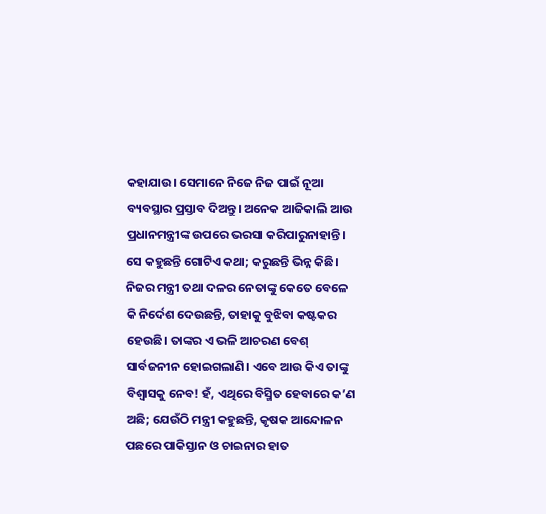କହାଯାଉ। ସେମାନେ ନିଜେ ନିଜ ପାଇଁ ନୂଆ ବ୍ୟବସ୍ଥାର ପ୍ରସ୍ତାବ ଦିଅନ୍ତୁ। ଅନେକ ଆଜିକାଲି ଆଉ ପ୍ରଧାନମନ୍ତ୍ରୀଙ୍କ ଉପରେ ଭରସା କରିପାରୁନାହାନ୍ତି। ସେ କହୁଛନ୍ତି ଗୋଟିଏ କଥା; କରୁଛନ୍ତି ଭିନ୍ନ କିଛି। ନିଜର ମନ୍ତ୍ରୀ ତଥା ଦଳର ନେତାଙ୍କୁ କେତେ ବେଳେ କି ନିର୍ଦେଶ ଦେଉଛନ୍ତି, ତାହାକୁ ବୁଝିବା କଷ୍ଟକର ହେଉଛି। ତାଙ୍କର ଏ ଭଳି ଆଚରଣ ବେଶ୍‌ ସାର୍ବଜନୀନ ହୋଇଗଲାଣି। ଏବେ ଆଉ କିଏ ତାଙ୍କୁ ବିଶ୍ବାସକୁ ନେବ! ହଁ, ଏଥିରେ ବିସ୍ମିତ ହେବାରେ କ’ଣ ଅଛି; ଯେଉଁଠି ମନ୍ତ୍ରୀ କହୁଛନ୍ତି, କୃଷକ ଆନ୍ଦୋଳନ ପଛରେ ପାକିସ୍ତାନ ଓ ଚାଇନାର ହାତ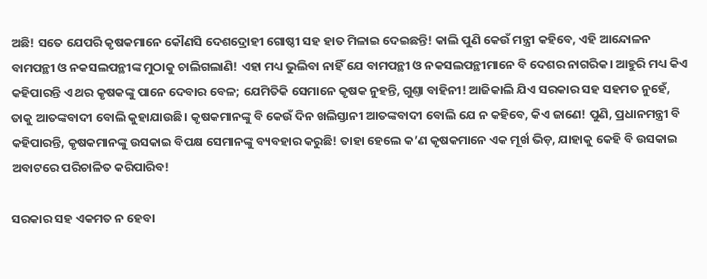ଅଛି! ସତେ ଯେପରି କୃଷକମାନେ କୌଣସି ଦେଶଦ୍ରୋହୀ ଗୋଷ୍ଠୀ ସହ ହାତ ମିଳାଇ ଦେଇଛନ୍ତି! କାଲି ପୁଣି କେଉଁ ମନ୍ତ୍ରୀ କହିବେ, ଏହି ଆନ୍ଦୋଳନ ବାମପନ୍ଥୀ ଓ ନକସଲପନ୍ଥୀଙ୍କ ମୁଠାକୁ ଚାଲିଗଲାଣି! ଏହା ମଧ୍ୟ ଭୁଲିବା ନାହିଁ ଯେ ବାମପନ୍ଥୀ ଓ ନକସଲପନ୍ଥୀମାନେ ବି ଦେଶର ନାଗରିକ। ଆହୁରି ମଧ୍ୟ କିଏ କହିପାରନ୍ତି ଏ ଥର କୃଷକଙ୍କୁ ପାନେ ଦେବାର ବେଳ; ଯେମିତିକି ସେମାନେ କୃଷକ ନୁହନ୍ତି, ଗୁଣ୍ତା ବାହିନୀ! ଆଜିକାଲି ଯିଏ ସରକାର ସହ ସହମତ ନୁହେଁ, ତାକୁ ଆତଙ୍କବାଦୀ ବୋଲି କୁହାଯାଉଛି। କୃଷକମାନଙ୍କୁ ବି କେଉଁ ଦିନ ଖଲିସ୍ତାନୀ ଆତଙ୍କବାଦୀ ବୋଲି ଯେ ନ କହିବେ, କିଏ ଜାଣେ! ପୁଣି, ପ୍ରଧାନମନ୍ତ୍ରୀ ବି କହିପାରନ୍ତି, କୃଷକମାନଙ୍କୁ ଉସକାଇ ବିପକ୍ଷ ସେମାନଙ୍କୁ ବ୍ୟବହାର କରୁଛି! ତାହା ହେଲେ କ’ଣ କୃଷକମାନେ ଏକ ମୂର୍ଖ ଭିଡ଼, ଯାହାକୁ କେହି ବି ଉସକାଇ ଅବାଟରେ ପରିଚାଳିତ କରିପାରିବ!

ସରକାର ସହ ଏକମତ ନ ହେବା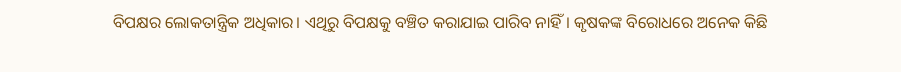ବିପକ୍ଷର ଲୋକତାନ୍ତ୍ରିକ ଅଧିକାର। ଏଥିରୁ ବିପକ୍ଷକୁ ବଞ୍ଚିତ କରାଯାଇ ପାରିବ ନାହିଁ। କୃଷକଙ୍କ ବିରୋଧରେ ଅନେକ କିଛି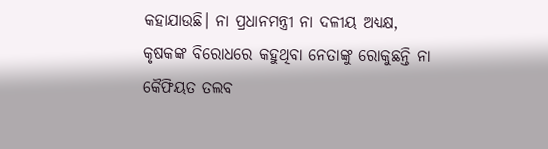କହାଯାଉଛି। ନା ପ୍ରଧାନମନ୍ତ୍ରୀ ନା ଦଳୀୟ ଅଧ୍ୟକ୍ଷ, କୃଷକଙ୍କ ବିରୋଧରେ କହୁଥିବା ନେତାଙ୍କୁ ରୋକୁଛନ୍ତି ନା କୈଫିୟତ ତଲବ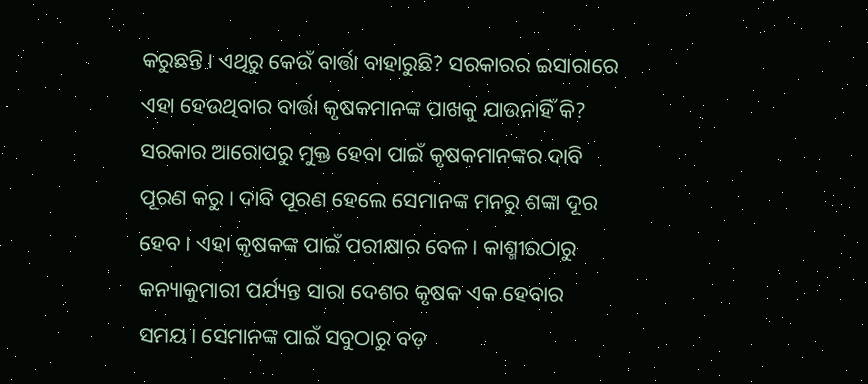କରୁଛନ୍ତି। ଏଥିରୁ କେଉଁ ବାର୍ତ୍ତା ବାହାରୁଛି? ସରକାରର ଇସାରାରେ ଏହା ହେଉଥିବାର ବାର୍ତ୍ତା କୃଷକମାନଙ୍କ ପାଖକୁ ଯାଉନାହିଁ କି? ସରକାର ଆରୋପରୁ ମୁକ୍ତ ହେବା ପାଇଁ କୃଷକମାନଙ୍କର ଦାବି ପୂରଣ କରୁ। ଦାବି ପୂରଣ ହେଲେ ସେମାନଙ୍କ ମନରୁ ଶଙ୍କା ଦୂର ହେବ। ଏହା କୃଷକଙ୍କ ପାଇଁ ପରୀକ୍ଷାର ବେଳ। କାଶ୍ମୀରଠାରୁ କନ୍ୟାକୁମାରୀ ପର୍ଯ୍ୟନ୍ତ ସାରା ଦେଶର କୃଷକ ଏକ ହେବାର ସମୟ। ସେମାନଙ୍କ ପାଇଁ ସବୁଠାରୁ ବଡ଼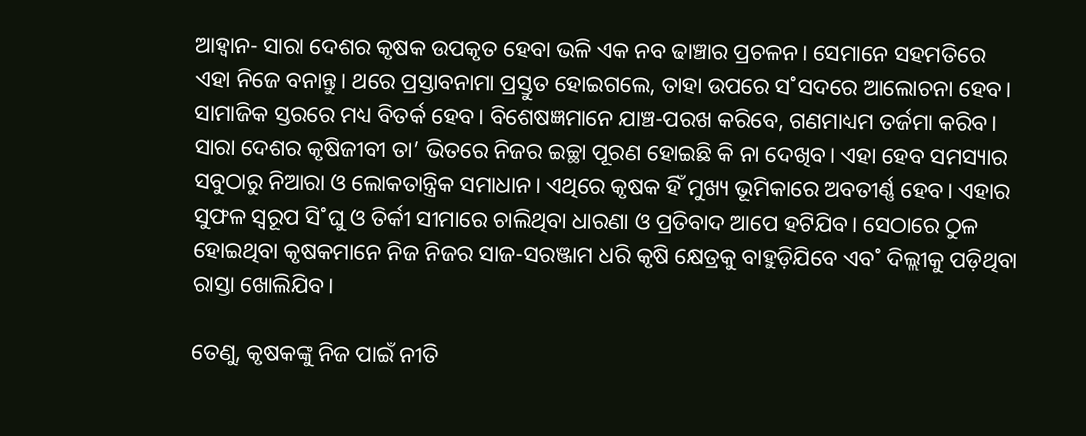ଆହ୍ବାନ- ସାରା ଦେଶର କୃଷକ ଉପକୃତ ହେବା ଭଳି ଏକ ନବ ଢାଞ୍ଚାର ପ୍ରଚଳନ। ସେମାନେ ସହମତିରେ ଏହା ନିଜେ ବନାନ୍ତୁ। ଥରେ ପ୍ରସ୍ତାବନାମା ପ୍ରସ୍ତୁତ ହୋଇଗଲେ, ତାହା ଉପରେ ସ˚ସଦରେ ଆଲୋଚନା ହେବ। ସାମାଜିକ ସ୍ତରରେ ମଧ୍ୟ ବିତର୍କ ହେବ। ବିଶେଷଜ୍ଞମାନେ ଯାଞ୍ଚ-ପରଖ କରିବେ, ଗଣମାଧ୍ୟମ ତର୍ଜମା କରିବ। ସାରା ଦେଶର କୃଷିଜୀବୀ ତା’ ଭିତରେ ନିଜର ଇଚ୍ଛା ପୂରଣ ହୋଇଛି କି ନା ଦେଖିବ। ଏହା ହେବ ସମସ୍ୟାର ସବୁଠାରୁ ନିଆରା ଓ ଲୋକତାନ୍ତ୍ରିକ ସମାଧାନ। ଏଥିରେ କୃଷକ ହିଁ ମୁଖ୍ୟ ଭୂମିକାରେ ଅବତୀର୍ଣ୍ଣ ହେବ। ଏହାର ସୁଫଳ ସ୍ବରୂପ ସି˚ଘୁ ଓ ତିର୍କୀ ସୀମାରେ ଚାଲିଥିବା ଧାରଣା ଓ ପ୍ରତିବାଦ ଆପେ ହଟିଯିବ। ସେଠାରେ ଠୁଳ ହୋଇଥିବା କୃଷକମାନେ ନିଜ ନିଜର ସାଜ-ସରଞ୍ଜାମ ଧରି କୃଷି କ୍ଷେତ୍ରକୁ ବାହୁଡ଼ିଯିବେ ଏବ˚ ଦିଲ୍ଲୀକୁ ପଡ଼ିଥିବା ରାସ୍ତା ଖୋଲିଯିବ।

ତେଣୁ, କୃଷକଙ୍କୁ ନିଜ ପାଇଁ ନୀତି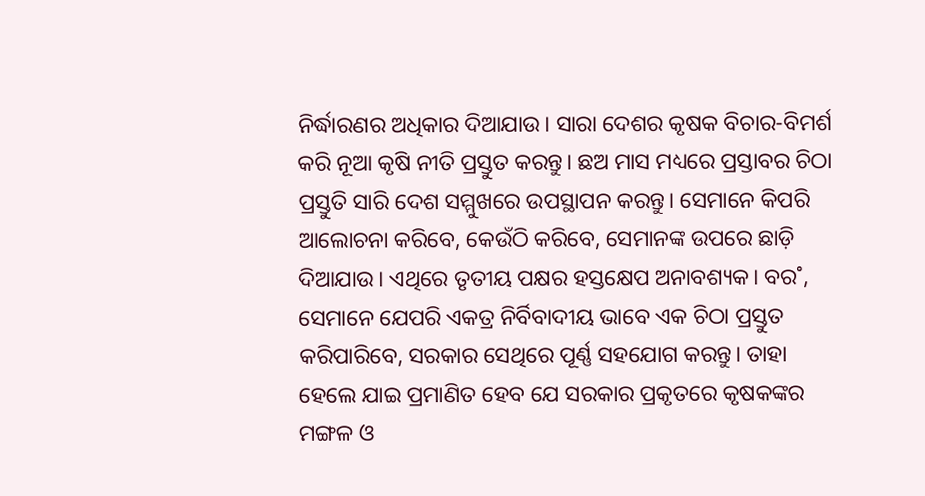ନିର୍ଦ୍ଧାରଣର ଅଧିକାର ଦିଆଯାଉ। ସାରା ଦେଶର କୃଷକ ବିଚାର-ବିମର୍ଶ କରି ନୂଆ କୃଷି ନୀତି ପ୍ରସ୍ତୁତ କରନ୍ତୁ। ଛଅ ମାସ ମଧ୍ୟରେ ପ୍ରସ୍ତାବର ଚିଠା ପ୍ରସ୍ତୁତି ସାରି ଦେଶ ସମ୍ମୁଖରେ ଉପସ୍ଥାପନ କରନ୍ତୁ। ସେମାନେ କିପରି ଆଲୋଚନା କରିବେ, କେଉଁଠି କରିବେ, ସେମାନଙ୍କ ଉପରେ ଛାଡ଼ି ଦିଆଯାଉ। ଏଥିରେ ତୃତୀୟ ପକ୍ଷର ହସ୍ତକ୍ଷେପ ଅନାବଶ୍ୟକ। ବର˚, ସେମାନେ ଯେପରି ଏକତ୍ର ନିର୍ବିବାଦୀୟ ଭାବେ ଏକ ଚିଠା ପ୍ରସ୍ତୁତ କରିପାରିବେ, ସରକାର ସେଥିରେ ପୂର୍ଣ୍ଣ ସହଯୋଗ କରନ୍ତୁ। ତାହା ହେଲେ ଯାଇ ପ୍ରମାଣିତ ହେବ ଯେ ସରକାର ପ୍ରକୃତରେ କୃଷକଙ୍କର ମଙ୍ଗଳ ଓ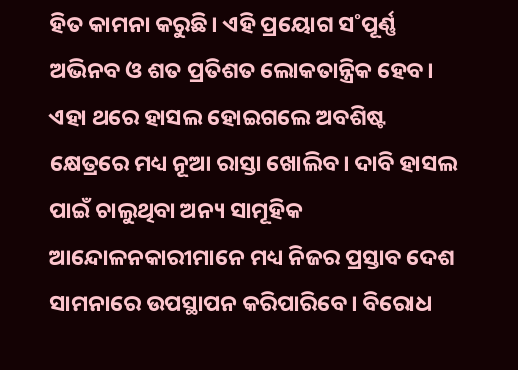ହିତ କାମନା କରୁଛି। ଏହି ପ୍ରୟୋଗ ସ˚ପୂର୍ଣ୍ଣ ଅଭିନବ ଓ ଶତ ପ୍ରତିଶତ ଲୋକତାନ୍ତ୍ରିକ ହେବ। ଏହା ଥରେ ହାସଲ ହୋଇଗଲେ ଅବଶିଷ୍ଟ କ୍ଷେତ୍ରରେ ମଧ୍ୟ ନୂଆ ରାସ୍ତା ଖୋଲିବ। ଦାବି ହାସଲ ପାଇଁ ଚାଲୁଥିବା ଅନ୍ୟ ସାମୂହିକ ଆନ୍ଦୋଳନକାରୀମାନେ ମଧ୍ୟ ନିଜର ପ୍ରସ୍ତାବ ଦେଶ ସାମନାରେ ଉପସ୍ଥାପନ କରିପାରିବେ। ବିରୋଧ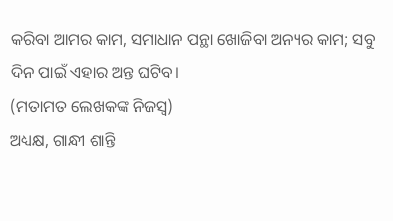କରିବା ଆମର କାମ, ସମାଧାନ ପନ୍ଥା ଖୋଜିବା ଅନ୍ୟର କାମ; ସବୁ ଦିନ ପାଇଁ ଏହାର ଅନ୍ତ ଘଟିବ।
(ମତାମତ ଲେଖକଙ୍କ ନିଜସ୍ବ)
ଅଧ୍ୟକ୍ଷ, ଗାନ୍ଧୀ ଶାନ୍ତି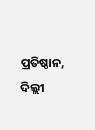ପ୍ରତିଷ୍ଠାନ, ଦିଲ୍ଲୀ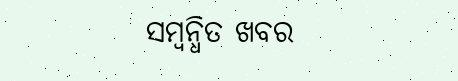ସମ୍ବନ୍ଧିତ ଖବର